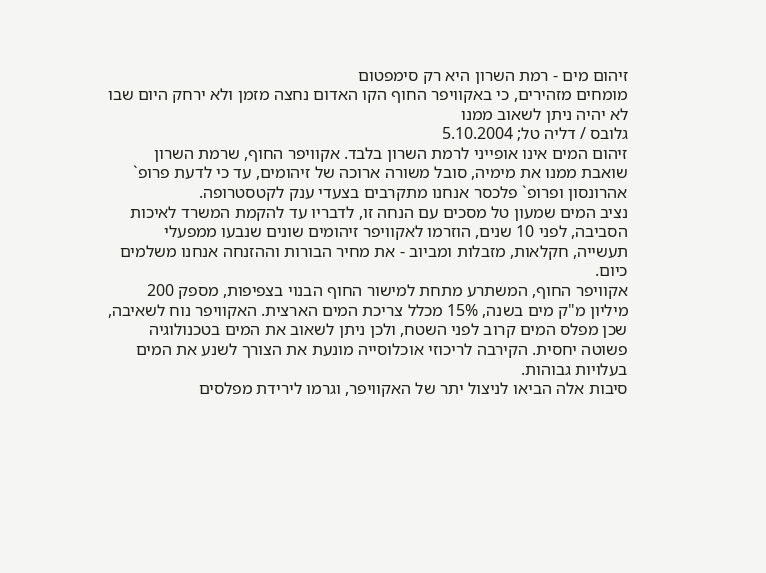זיהום מים - רמת השרון היא רק סימפטום
מומחים מזהירים, כי באקוויפר החוף הקו האדום נחצה מזמן ולא ירחק היום שבו לא יהיה ניתן לשאוב ממנו
גלובס / דליה טל; 5.10.2004
זיהום המים אינו אופייני לרמת השרון בלבד. אקוויפר החוף, שרמת השרון שואבת ממנו את מימיה, סובל משורה ארוכה של זיהומים, עד כי לדעת פרופ` אהרונסון ופרופ` פלכסר אנחנו מתקרבים בצעדי ענק לקטסטרופה.
נציב המים שמעון טל מסכים עם הנחה זו, לדבריו עד להקמת המשרד לאיכות הסביבה, לפני 10 שנים, הוזרמו לאקוויפר זיהומים שונים שנבעו ממפעלי תעשייה, חקלאות, מזבלות ומביוב - את מחיר הבורות וההזנחה אנחנו משלמים כיום.
אקוויפר החוף, המשתרע מתחת למישור החוף הבנוי בצפיפות, מספק 200 מיליון מ"ק מים בשנה, 15% מכלל צריכת המים הארצית. האקוויפר נוח לשאיבה, שכן מפלס המים קרוב לפני השטח, ולכן ניתן לשאוב את המים בטכנולוגיה פשוטה יחסית. הקירבה לריכוזי אוכלוסייה מונעת את הצורך לשנע את המים בעלויות גבוהות.
סיבות אלה הביאו לניצול יתר של האקוויפר, וגרמו לירידת מפלסים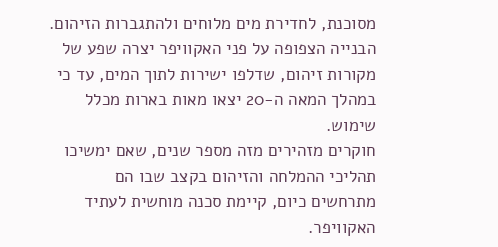מסוכנת, לחדירת מים מלוחים ולהתגברות הזיהום. הבנייה הצפופה על פני האקוויפר יצרה שפע של מקורות זיהום, שדלפו ישירות לתוך המים, עד כי במהלך המאה ה-20 יצאו מאות בארות מכלל שימוש.
חוקרים מזהירים מזה מספר שנים, שאם ימשיכו תהליכי ההמלחה והזיהום בקצב שבו הם מתרחשים כיום, קיימת סכנה מוחשית לעתיד האקוויפר.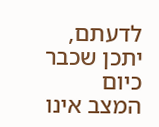לדעתם, יתכן שכבר כיום המצב אינו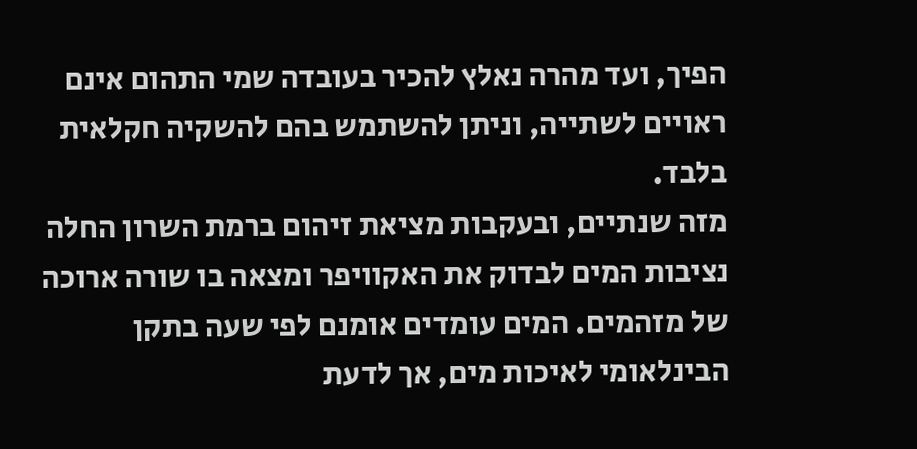הפיך, ועד מהרה נאלץ להכיר בעובדה שמי התהום אינם ראויים לשתייה, וניתן להשתמש בהם להשקיה חקלאית בלבד.
מזה שנתיים, ובעקבות מציאת זיהום ברמת השרון החלה נציבות המים לבדוק את האקוויפר ומצאה בו שורה ארוכה של מזהמים. המים עומדים אומנם לפי שעה בתקן הבינלאומי לאיכות מים, אך לדעת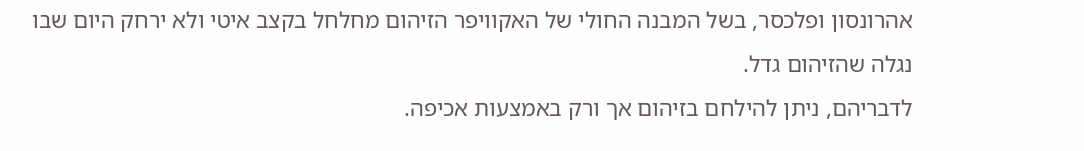אהרונסון ופלכסר, בשל המבנה החולי של האקוויפר הזיהום מחלחל בקצב איטי ולא ירחק היום שבו נגלה שהזיהום גדל.
לדבריהם, ניתן להילחם בזיהום אך ורק באמצעות אכיפה.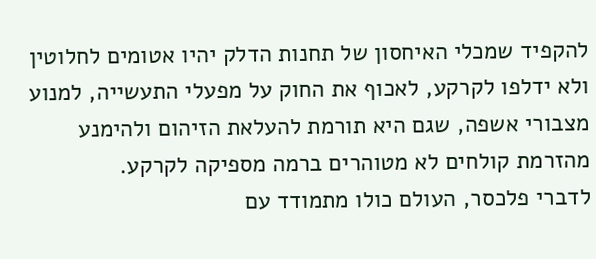להקפיד שמכלי האיחסון של תחנות הדלק יהיו אטומים לחלוטין ולא ידלפו לקרקע, לאכוף את החוק על מפעלי התעשייה, למנוע מצבורי אשפה, שגם היא תורמת להעלאת הזיהום ולהימנע מהזרמת קולחים לא מטוהרים ברמה מספיקה לקרקע.
לדברי פלכסר, העולם כולו מתמודד עם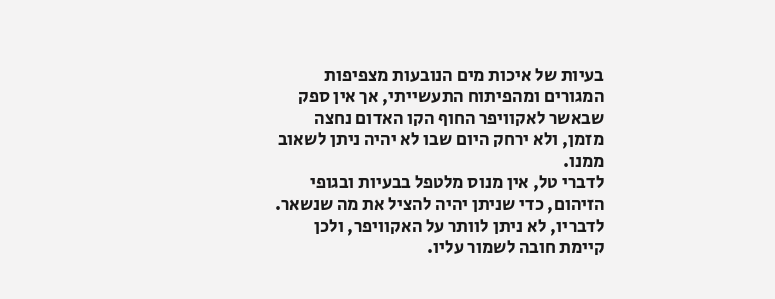בעיות של איכות מים הנובעות מצפיפות המגורים ומהפיתוח התעשייתי, אך אין ספק שבאשר לאקוויפר החוף הקו האדום נחצה מזמן, ולא ירחק היום שבו לא יהיה ניתן לשאוב ממנו.
לדברי טל, אין מנוס מלטפל בבעיות ובגופי הזיהום, כדי שניתן יהיה להציל את מה שנשאר. לדבריו, לא ניתן לוותר על האקוויפר, ולכן קיימת חובה לשמור עליו.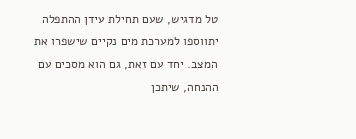טל מדגיש, שעם תחילת עידן ההתפלה יתווספו למערכת מים נקיים שישפרו את המצב. יחד עם זאת, גם הוא מסכים עם ההנחה, שיתכן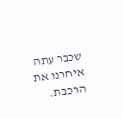שכבר עתה איחרנו את הרכבת.